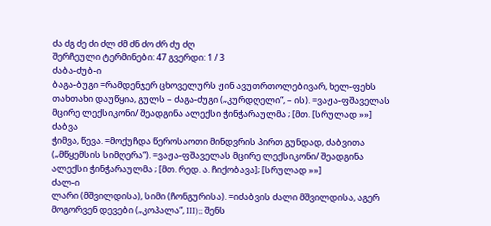ძა ძგ ძე ძი ძლ ძმ ძნ ძო ძრ ძუ ძღ
შერჩეული ტერმინები: 47 გვერდი: 1 / 3
ძაბა-ძუბ-ი
ბაგა-ბუგი =რამდენჯერ ცხოველურს ჟინ ავუთრთოლებივარ, ხელ-ფეხს თახთახი დაუწყია, გულს – ძაგა-ძუგი („კურდღელი“, – ის). =ვაჟა-ფშაველას მცირე ლექსიკონი/ შეადგინა ალექსი ჭინჭარაულმა ; [მთ. [სრულად »»]
ძაბვა
ჭიმვა, წევა. =მოქუჩდა წეროსაოთი მინდვრის პირთ გუნდად, ძაბვითა („მწყემსის სიმღერა“). =ვაჟა-ფშაველას მცირე ლექსიკონი/ შეადგინა ალექსი ჭინჭარაულმა ; [მთ. რედ. ა. ჩიქობავა]; [სრულად »»]
ძალ-ი
ლარი (მშვილდისა), სიმი (ჩონგურისა). =იძაბვის ძალი მშვილდისა, აგერ მოგორვენ დევები („კოპალა“, III);; შენს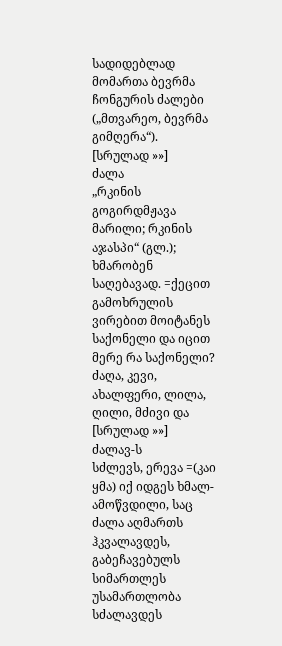სადიდებლად მომართა ბევრმა ჩონგურის ძალები („მთვარეო, ბევრმა გიმღერა“). [სრულად »»]
ძალა
„რკინის გოგირდმჟავა მარილი; რკინის აჯასპი“ (გლ.); ხმარობენ საღებავად. =ქეცით გამოხრულის ვირებით მოიტანეს საქონელი და იცით მერე რა საქონელი? ძაღა, კევი, ახალფერი, ლილა, ღილი, მძივი და [სრულად »»]
ძალავ-ს
სძლევს, ერევა =(კაი ყმა) იქ იდგეს ხმალ-ამოწვდილი, საც ძალა აღმართს ჰკვალავდეს, გაბეჩავებულს სიმართლეს უსამართლობა სძალავდეს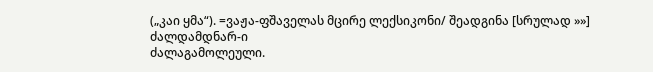(„კაი ყმა“). =ვაჟა-ფშაველას მცირე ლექსიკონი/ შეადგინა [სრულად »»]
ძალდამდნარ-ი
ძალაგამოლეული.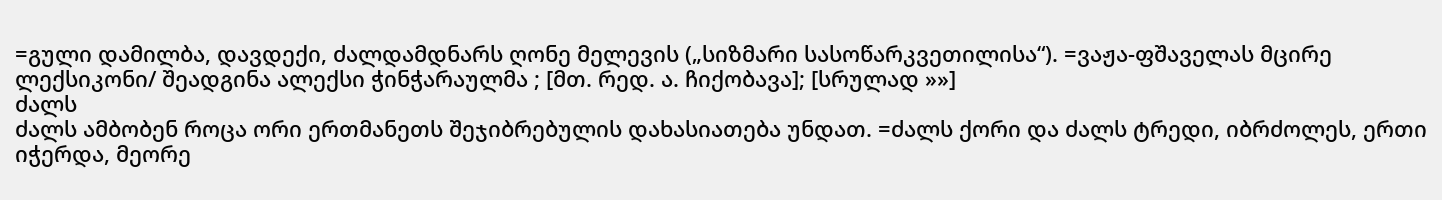=გული დამილბა, დავდექი, ძალდამდნარს ღონე მელევის („სიზმარი სასოწარკვეთილისა“). =ვაჟა-ფშაველას მცირე ლექსიკონი/ შეადგინა ალექსი ჭინჭარაულმა ; [მთ. რედ. ა. ჩიქობავა]; [სრულად »»]
ძალს
ძალს ამბობენ როცა ორი ერთმანეთს შეჯიბრებულის დახასიათება უნდათ. =ძალს ქორი და ძალს ტრედი, იბრძოლეს, ერთი იჭერდა, მეორე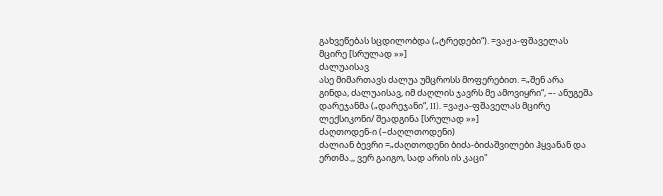გახვეწებას სცდილობდა („ტრედები“). =ვაჟა-ფშაველას მცირე [სრულად »»]
ძალუაისავ
ასე მიმართავს ძალუა უმცროსს მოფერებით. =„შენ არა გინდა, ძალუაისავ, იმ ძაღლის ჯავრს მე ამოვიყრი“, –- ანუგეშა დარეჯანმა („დარეჯანი“, II). =ვაჟა-ფშაველას მცირე ლექსიკონი/ შეადგინა [სრულად »»]
ძაღთოდენ-ი (–ძაღლთოდენი)
ძალიან ბევრი =„ძაღთოდენი ბიძა-ბიძაშვილები ჰყვანან და ერთმა.,, ვერ გაიგო, სად არის ის კაცი"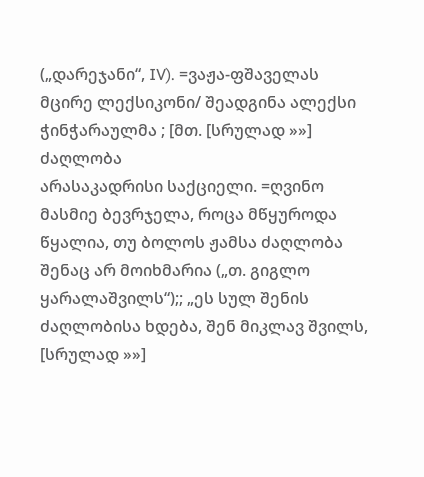(„დარეჯანი“, IV). =ვაჟა-ფშაველას მცირე ლექსიკონი/ შეადგინა ალექსი ჭინჭარაულმა ; [მთ. [სრულად »»]
ძაღლობა
არასაკადრისი საქციელი. =ღვინო მასმიე ბევრჯელა, როცა მწყუროდა წყალია, თუ ბოლოს ჟამსა ძაღლობა შენაც არ მოიხმარია („თ. გიგლო ყარალაშვილს“);; „ეს სულ შენის ძაღლობისა ხდება, შენ მიკლავ შვილს, [სრულად »»]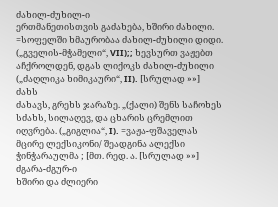ძახილ-ძუხილ-ი
ერთმანეთისთვის გაძახება, ხშირი ძახილი. =სოფელში ხმაურობაა ძახილ-ძუხილი დიდი. („გველის-მჭამელი“, VII);; ხევსურთ ვაჟებთ აჩქროლდენ, დგას ლიქოკს ძახილ-ძუხილი („ძაღლიკა ხიმიკაური“, II). [სრულად »»]
ძახს
ძახავს, გრეხს ჯარაზე. „(ქალი) შენს საჩოხეს სძახს, სილაღევ, და ცხარის ცრემლით იღვრება. („გიგლია“, I). =ვაჟა-ფშაველას მცირე ლექსიკონი/ შეადგინა ალექსი ჭინჭარაულმა ; [მთ. რედ. ა. [სრულად »»]
ძგარა-ძგურ-ი
ხშირი და ძლიერი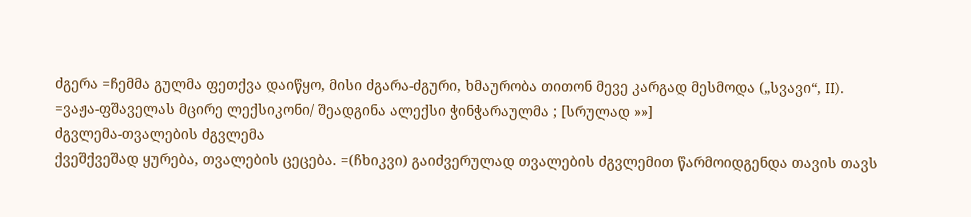ძგერა =ჩემმა გულმა ფეთქვა დაიწყო, მისი ძგარა-ძგური, ხმაურობა თითონ მევე კარგად მესმოდა („სვავი“, II). =ვაჟა-ფშაველას მცირე ლექსიკონი/ შეადგინა ალექსი ჭინჭარაულმა ; [სრულად »»]
ძგვლემა-თვალების ძგვლემა
ქვეშქვეშად ყურება, თვალების ცეცება. =(ჩხიკვი) გაიძვერულად თვალების ძგვლემით წარმოიდგენდა თავის თავს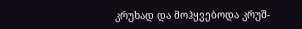კრუხად და მოჰყვებოდა კრუშ-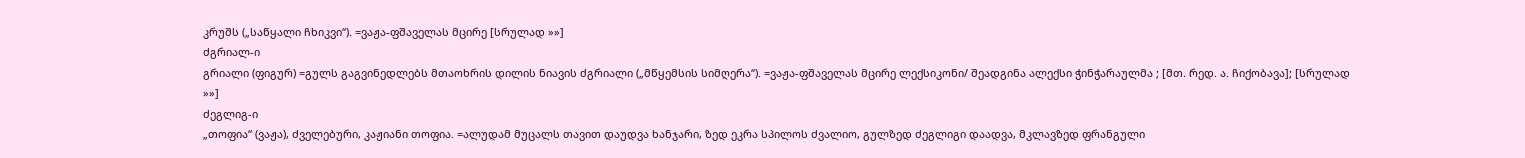კრუშს („საწყალი ჩხიკვი“). =ვაჟა-ფშაველას მცირე [სრულად »»]
ძგრიალ-ი
გრიალი (ფიგურ) =გულს გაგვინედლებს მთაოხრის დილის ნიავის ძგრიალი („მწყემსის სიმღერა“). =ვაჟა-ფშაველას მცირე ლექსიკონი/ შეადგინა ალექსი ჭინჭარაულმა ; [მთ. რედ. ა. ჩიქობავა]; [სრულად »»]
ძეგლიგ-ი
„თოფია“ (ვაჟა), ძველებური, კაჟიანი თოფია. =ალუდამ მუცალს თავით დაუდვა ხანჯარი, ზედ ეკრა სპილოს ძვალიო, გულზედ ძეგლიგი დაადვა, მკლავზედ ფრანგული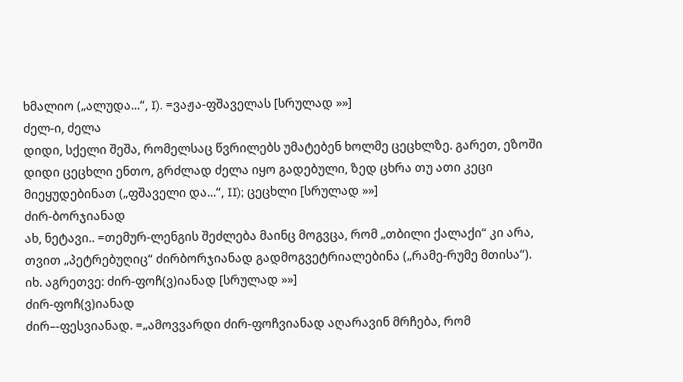ხმალიო („ალუდა...“, I). =ვაჟა-ფშაველას [სრულად »»]
ძელ-ი, ძელა
დიდი, სქელი შეშა, რომელსაც წვრილებს უმატებენ ხოლმე ცეცხლზე. გარეთ, ეზოში დიდი ცეცხლი ენთო, გრძლად ძელა იყო გადებული, ზედ ცხრა თუ ათი კეცი მიეყუდებინათ („ფშაველი და...“, II); ცეცხლი [სრულად »»]
ძირ-ბორჯიანად
ახ, ნეტავი.. =თემურ-ლენგის შეძლება მაინც მოგვცა, რომ „თბილი ქალაქი“ კი არა, თვით „პეტრებუღიც“ ძირბორჯიანად გადმოგვეტრიალებინა („რამე-რუმე მთისა“). იხ. აგრეთვე: ძირ-ფოჩ(ვ)იანად [სრულად »»]
ძირ-ფოჩ(ვ)იანად
ძირ–-ფესვიანად. =„ამოვვარდი ძირ-ფოჩვიანად აღარავინ მრჩება, რომ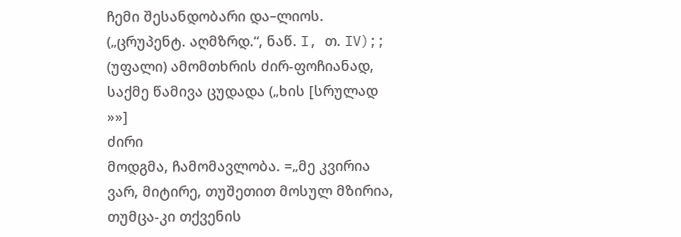ჩემი შესანდობარი და–ლიოს. („ცრუპენტ. აღმზრდ.“, ნაწ. I, თ. IV);; (უფალი) ამომთხრის ძირ-ფოჩიანად, საქმე წამივა ცუდადა („ხის [სრულად »»]
ძირი
მოდგმა, ჩამომავლობა. =„მე კვირია ვარ, მიტირე, თუშეთით მოსულ მზირია, თუმცა-კი თქვენის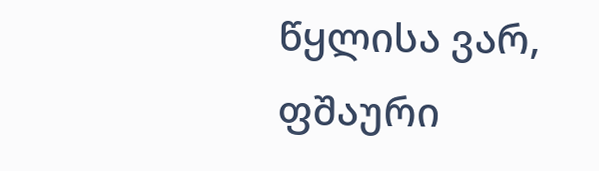წყლისა ვარ, ფშაური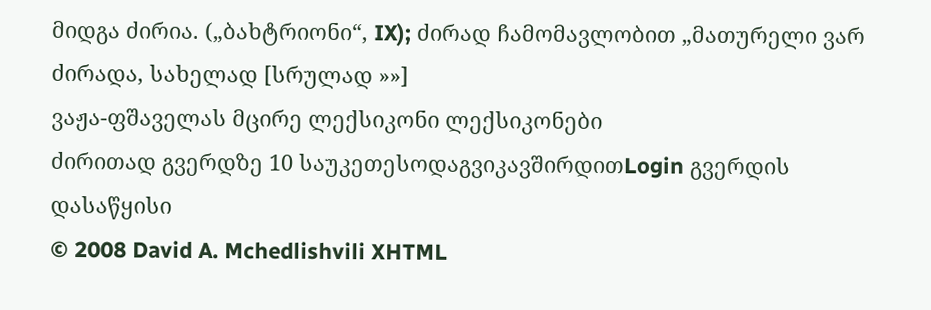მიდგა ძირია. („ბახტრიონი“, IX); ძირად ჩამომავლობით „მათურელი ვარ ძირადა, სახელად [სრულად »»]
ვაჟა-ფშაველას მცირე ლექსიკონი ლექსიკონები
ძირითად გვერდზე 10 საუკეთესოდაგვიკავშირდითLogin გვერდის დასაწყისი
© 2008 David A. Mchedlishvili XHTML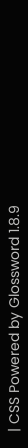| CSS Powered by Glossword 1.8.9